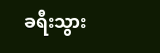ခရီးသွား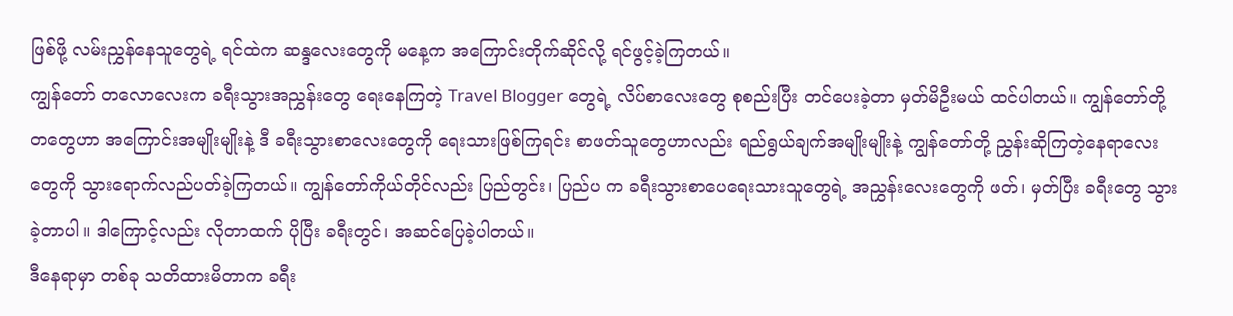ဖြစ်ဖို့ လမ်းညွှန်နေသူတွေရဲ့ ရင်ထဲက ဆန္ဒလေးတွေကို မနေ့က အကြောင်းတိုက်ဆိုင်လို့ ရင်ဖွင့်ခဲ့ကြတယ်။
ကျွန်တော် တလောလေးက ခရီးသွားအညွှန်းတွေ ရေးနေကြတဲ့ Travel Blogger တွေရဲ့ လိပ်စာလေးတွေ စုစည်းပြီး တင်ပေးခဲ့တာ မှတ်မိဦးမယ် ထင်ပါတယ်။ ကျွန်တော်တို့တတွေဟာ အကြောင်းအမျိုးမျိုးနဲ့ ဒီ ခရီးသွားစာလေးတွေကို ရေးသားဖြစ်ကြရင်း စာဖတ်သူတွေဟာလည်း ရည်ရွယ်ချက်အမျိုးမျိုးနဲ့ ကျွန်တော်တို့ ညွှန်းဆိုကြတဲ့နေရာလေးတွေကို သွားရောက်လည်ပတ်ခဲ့ကြတယ်။ ကျွန်တော်ကိုယ်တိုင်လည်း ပြည်တွင်း၊ ပြည်ပ က ခရီးသွားစာပေရေးသားသူတွေရဲ့ အညွှန်းလေးတွေကို ဖတ်၊ မှတ်ပြီး ခရီးတွေ သွားခဲ့တာပါ။ ဒါကြောင့်လည်း လိုတာထက် ပိုပြီး ခရီးတွင်၊ အဆင်ပြေခဲ့ပါတယ်။
ဒီနေရာမှာ တစ်ခု သတိထားမိတာက ခရီး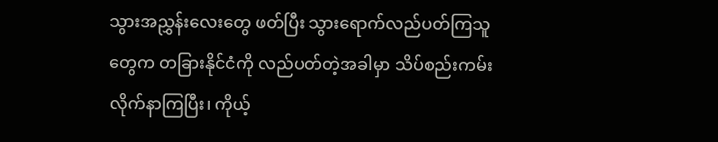သွားအညွှန်းလေးတွေ ဖတ်ပြီး သွားရောက်လည်ပတ်ကြသူတွေက တခြားနိုင်ငံကို လည်ပတ်တဲ့အခါမှာ သိပ်စည်းကမ်းလိုက်နာကြပြီး၊ ကိုယ့်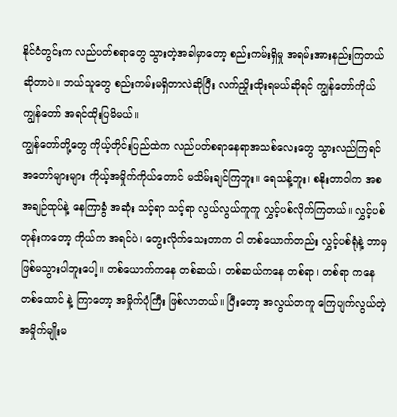နိုင်ငံတွင်းက လည်ပတ်စရာတွေ သွားတဲ့အခါမှာတော့ စည်းကမ်းရှိမှု အရမ်းအားနည်းကြတယ်ဆိုတာပဲ။ ဘယ်သူတွေ စည်းကမ်းမရှိတာလဲဆိုပြီး လက်ညှိုးထိုးရမယ်ဆိုရင် ကျွန်တော်ကိုယ် ကျွန်တော် အရင်ထိုးပြမိမယ်။
ကျွန်တော်တို့တွေ ကိုယ့်တိုင်းပြည်ထဲက လည်ပတ်စရာနေရာအသစ်လေးတွေ သွားလည်ကြရင် အတော်များများ ကိုယ့်အမှိုက်ကိုယ်တောင် မသိမ်းချင်ကြဘူး။ ရေသန့်ဘူး၊ စနိုးတာဝါက အစ အချဉ်ထုပ်နဲ့ နေကြာခွံ အဆုံး သင့်ရာ သင့်ရာ လွယ်လွယ်ကူကူ လွှင့်ပစ်လိုက်ကြတယ်။ လွှင့်ပစ်တုန်းကတော့ ကိုယ်က အရင်ပဲ၊ တွေးလိုက်သေးတာက ငါ တစ်ယောက်တည်း လွှင့်ပစ်ရုံနဲ့ ဘာမှ ဖြစ်မသွားပါဘူးပေါ့။ တစ်ယောက်ကနေ တစ်ဆယ်၊ တစ်ဆယ်ကနေ တစ်ရာ၊ တစ်ရာ ကနေ တစ်ထောင် နဲ့ ကြာတော့ အမှိုက်ပုံကြီး ဖြစ်လာတယ်။ ပြီးတော့ အလွယ်တကူ ကြေပျက်လွယ်တဲ့ အမှိုက်မျိုးမ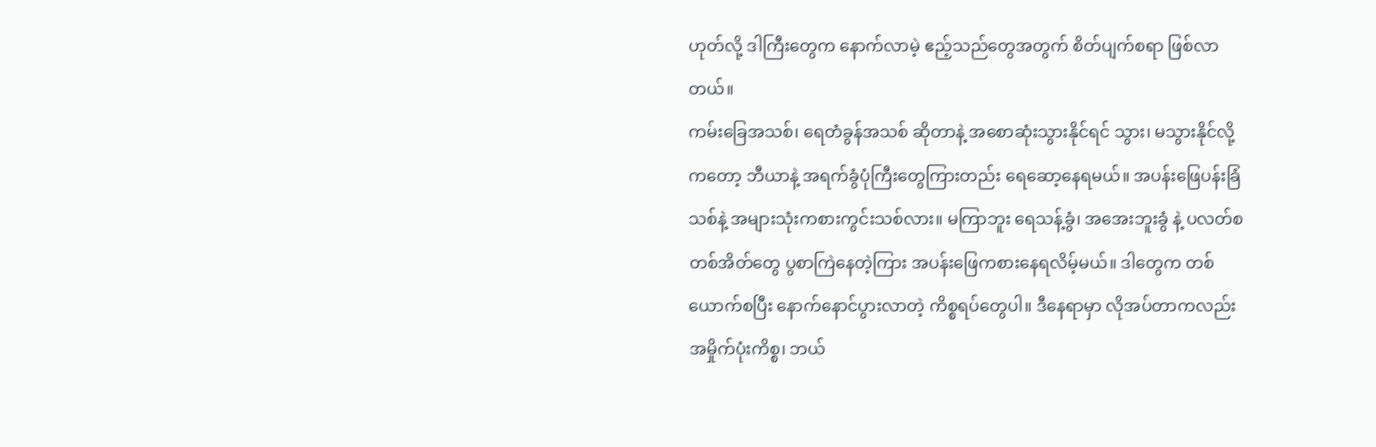ဟုတ်လို့ ဒါကြီးတွေက နောက်လာမဲ့ ဧည့်သည်တွေအတွက် စိတ်ပျက်စရာ ဖြစ်လာတယ်။
ကမ်းခြေအသစ်၊ ရေတံခွန်အသစ် ဆိုတာနဲ့ အစောဆုံးသွားနိုင်ရင် သွား၊ မသွားနိုင်လို့ကတော့ ဘီယာနဲ့ အရက်ခွံပုံကြီးတွေကြားတည်း ရေဆော့နေရမယ်။ အပန်းဖြေပန်းခြံသစ်နဲ့ အများသုံးကစားကွင်းသစ်လား။ မကြာဘူး ရေသန့်ခွံ၊ အအေးဘူးခွံ နဲ့ ပလတ်စတစ်အိတ်တွေ ပွစာကြဲနေတဲ့ကြား အပန်းဖြေကစားနေရလိမ့်မယ်။ ဒါတွေက တစ်ယောက်စပြီး နောက်နောင်ပွားလာတဲ့ ကိစ္စရပ်တွေပါ။ ဒီနေရာမှာ လိုအပ်တာကလည်း အမှိုက်ပုံးကိစ္စ၊ ဘယ်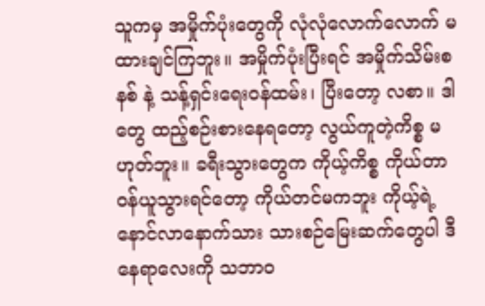သူကမှ အမှိုက်ပုံးတွေကို လုံလုံလောက်လောက် မထားချင်ကြဘူး။ အမှိုက်ပုံးပြီးရင် အမှိုက်သိမ်းစနစ် နဲ့ သန့်ရှင်းရေးဝန်ထမ်း၊ ပြီးတော့ လစာ။ ဒါတွေ ထည့်စဉ်းစားနေရတော့ လွယ်ကူတဲ့ကိစ္စ မဟုတ်ဘူး။ ခရီးသွားတွေက ကိုယ့်ကိစ္စ ကိုယ်တာဝန်ယူသွားရင်တော့ ကိုယ်တင်မကဘူး ကိုယ့်ရဲ့ နောင်လာနောက်သား သားစဉ်မြေးဆက်တွေပါ ဒီနေရာလေးကို သဘာဝ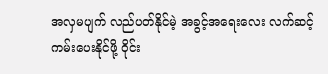အလှမပျက် လည်ပတ်နိုင်မဲ့ အခွင့်အရေးလေး လက်ဆင့်ကမ်းပေးနိုင်ဖို့ ဝိုင်း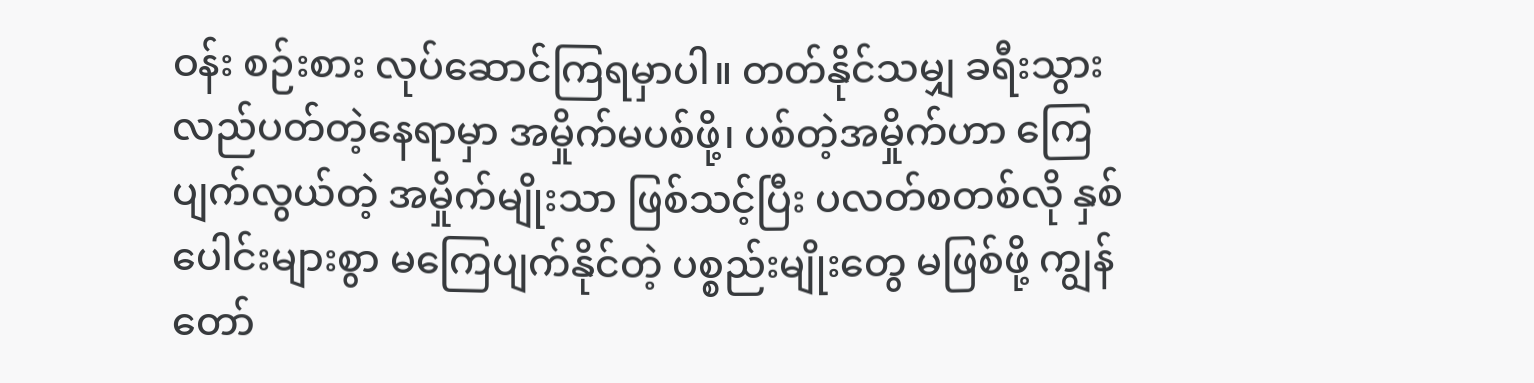ဝန်း စဉ်းစား လုပ်ဆောင်ကြရမှာပါ။ တတ်နိုင်သမျှ ခရီးသွားလည်ပတ်တဲ့နေရာမှာ အမှိုက်မပစ်ဖို့၊ ပစ်တဲ့အမှိုက်ဟာ ကြေပျက်လွယ်တဲ့ အမှိုက်မျိုးသာ ဖြစ်သင့်ပြီး ပလတ်စတစ်လို နှစ်ပေါင်းများစွာ မကြေပျက်နိုင်တဲ့ ပစ္စည်းမျိုးတွေ မဖြစ်ဖို့ ကျွန်တော်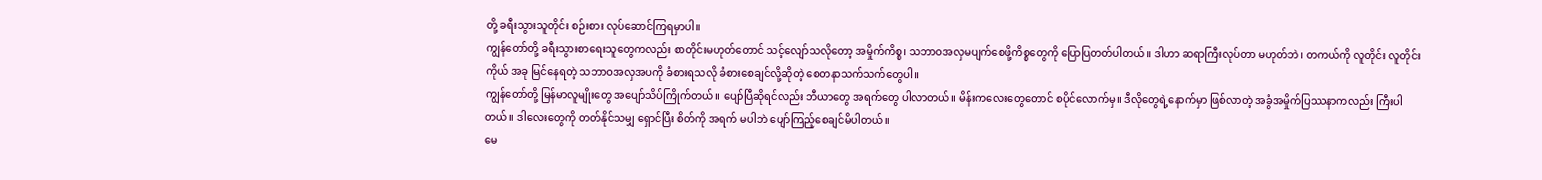တို့ ခရီးသွားသူတိုင်း စဉ်းစား လုပ်ဆောင်ကြရမှာပါ။
ကျွန်တော်တို့ ခရီးသွားစာရေးသူတွေကလည်း စာတိုင်းမဟုတ်တောင် သင့်လျော်သလိုတော့ အမှိုက်ကိစ္စ၊ သဘာဝအလှမပျက်စေဖို့ကိစ္စတွေကို ပြောပြတတ်ပါတယ်။ ဒါဟာ ဆရာကြီးလုပ်တာ မဟုတ်ဘဲ၊ တကယ်ကို လူတိုင်း လူတိုင်း ကိုယ် အခု မြင်နေရတဲ့ သဘာဝအလှအပကို ခံစားရသလို ခံစားစေချင်လို့ဆိုတဲ့ စေတနာသက်သက်တွေပါ။
ကျွန်တော်တို့ မြန်မာလူမျိုးတွေ အပျော်သိပ်ကြိုက်တယ်။ ပျော်ပြီဆိုရင်လည်း ဘီယာတွေ အရက်တွေ ပါလာတယ်။ မိန်းကလေးတွေတောင် စပိုင်လောက်မှ။ ဒီလိုတွေရဲ့နောက်မှာ ဖြစ်လာတဲ့ အခွံအမှိုက်ပြဿနာကလည်း ကြီးပါတယ်။ ဒါလေးတွေကို တတ်နိုင်သမျှ ရှောင်ပြီး စိတ်ကို အရက် မပါဘဲ ပျော်ကြည့်စေချင်မိပါတယ်။
မေ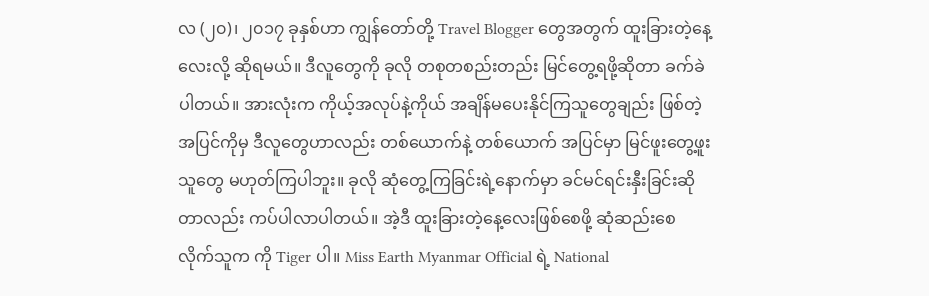လ (၂၀)၊ ၂၀၁၇ ခုနှစ်ဟာ ကျွန်တော်တို့ Travel Blogger တွေအတွက် ထူးခြားတဲ့နေ့လေးလို့ ဆိုရမယ်။ ဒီလူတွေကို ခုလို တစုတစည်းတည်း မြင်တွေ့ရဖို့ဆိုတာ ခက်ခဲပါတယ်။ အားလုံးက ကိုယ့်အလုပ်နဲ့ကိုယ် အချိန်မပေးနိုင်ကြသူတွေချည်း ဖြစ်တဲ့အပြင်ကိုမှ ဒီလူတွေဟာလည်း တစ်ယောက်နဲ့ တစ်ယောက် အပြင်မှာ မြင်ဖူးတွေ့ဖူးသူတွေ မဟုတ်ကြပါဘူး။ ခုလို ဆုံတွေ့ကြခြင်းရဲ့နောက်မှာ ခင်မင်ရင်းနှီးခြင်းဆိုတာလည်း ကပ်ပါလာပါတယ်။ အဲ့ဒီ ထူးခြားတဲ့နေ့လေးဖြစ်စေဖို့ ဆုံဆည်းစေလိုက်သူက ကို Tiger ပါ။ Miss Earth Myanmar Official ရဲ့ National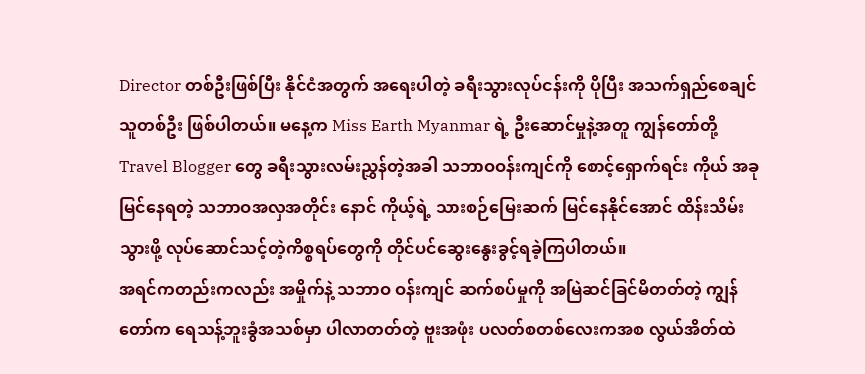Director တစ်ဦးဖြစ်ပြီး နိုင်ငံအတွက် အရေးပါတဲ့ ခရီးသွားလုပ်ငန်းကို ပိုပြီး အသက်ရှည်စေချင်သူတစ်ဦး ဖြစ်ပါတယ်။ မနေ့က Miss Earth Myanmar ရဲ့ ဦးဆောင်မှုနဲ့အတူ ကျွန်တော်တို့ Travel Blogger တွေ ခရီးသွားလမ်းညွှန်တဲ့အခါ သဘာဝဝန်းကျင်ကို စောင့်ရှောက်ရင်း ကိုယ် အခုမြင်နေရတဲ့ သဘာဝအလှအတိုင်း နောင် ကိုယ့်ရဲ့ သားစဉ်မြေးဆက် မြင်နေနိုင်အောင် ထိန်းသိမ်းသွားဖို့ လုပ်ဆောင်သင့်တဲ့ကိစ္စရပ်တွေကို တိုင်ပင်ဆွေးနွေးခွင့်ရခဲ့ကြပါတယ်။
အရင်ကတည်းကလည်း အမှိုက်နဲ့ သဘာဝ ဝန်းကျင် ဆက်စပ်မှုကို အမြဲဆင်ခြင်မိတတ်တဲ့ ကျွန်တော်က ရေသန့်ဘူးခွံအသစ်မှာ ပါလာတတ်တဲ့ ဗူးအဖုံး ပလတ်စတစ်လေးကအစ လွယ်အိတ်ထဲ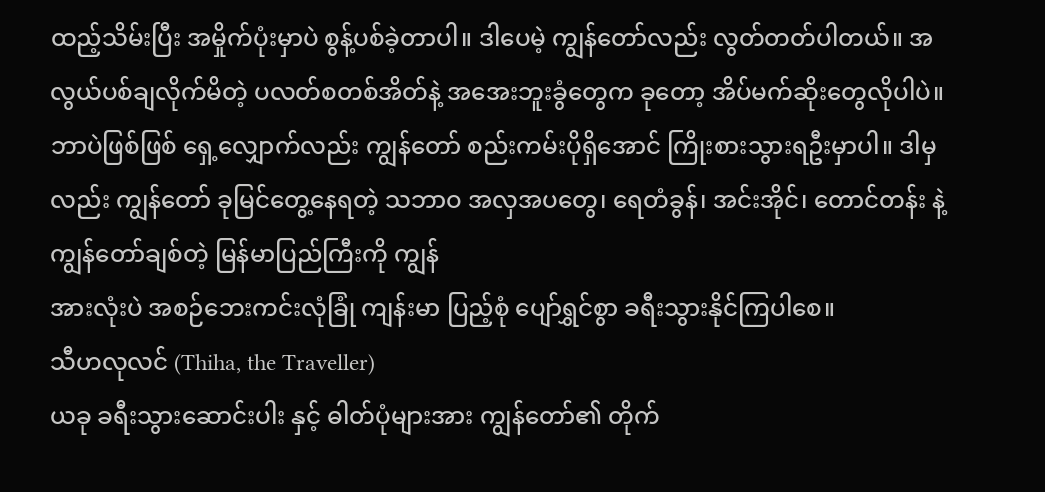ထည့်သိမ်းပြီး အမှိုက်ပုံးမှာပဲ စွန့်ပစ်ခဲ့တာပါ။ ဒါပေမဲ့ ကျွန်တော်လည်း လွတ်တတ်ပါတယ်။ အလွယ်ပစ်ချလိုက်မိတဲ့ ပလတ်စတစ်အိတ်နဲ့ အအေးဘူးခွံတွေက ခုတော့ အိပ်မက်ဆိုးတွေလိုပါပဲ။ ဘာပဲဖြစ်ဖြစ် ရှေ့လျှောက်လည်း ကျွန်တော် စည်းကမ်းပိုရှိအောင် ကြိုးစားသွားရဦးမှာပါ။ ဒါမှလည်း ကျွန်တော် ခုမြင်တွေ့နေရတဲ့ သဘာဝ အလှအပတွေ၊ ရေတံခွန်၊ အင်းအိုင်၊ တောင်တန်း နဲ့ ကျွန်တော်ချစ်တဲ့ မြန်မာပြည်ကြီးကို ကျွန်
အားလုံးပဲ အစဉ်ဘေးကင်းလုံခြုံ ကျန်းမာ ပြည့်စုံ ပျော်ရွှင်စွာ ခရီးသွားနိုင်ကြပါစေ။
သီဟလုလင် (Thiha, the Traveller)
ယခု ခရီးသွားဆောင်းပါး နှင့် ဓါတ်ပုံများအား ကျွန်တော်၏ တိုက်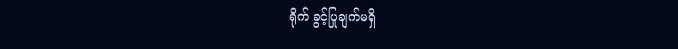ရိုက် ခွင့်ပြုချက်မရှိ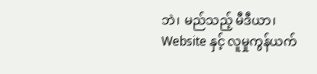ဘဲ၊ မည်သည့် မီဒီယာ၊ Website နှင့် လူမှုကွန်ယက်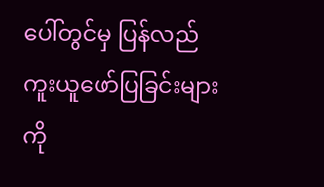ပေါ်တွင်မှ ပြန်လည် ကူးယူဖော်ပြခြင်းများကို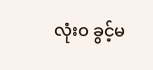လုံးဝ ခွင့်မ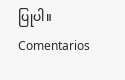ပြုပါ။
Comentarios